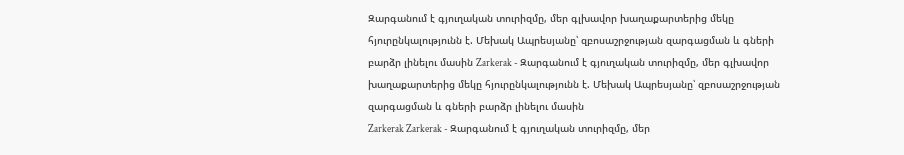Զարգանում է գյուղական տուրիզմը, մեր գլխավոր խաղաքարտերից մեկը հյուրընկալությունն է. Մեխակ Ապրեսյանը՝ զբոսաշրջության զարգացման և գների բարձր լինելու մասին Zarkerak - Զարգանում է գյուղական տուրիզմը, մեր գլխավոր խաղաքարտերից մեկը հյուրընկալությունն է. Մեխակ Ապրեսյանը՝ զբոսաշրջության զարգացման և գների բարձր լինելու մասին
Zarkerak Zarkerak - Զարգանում է գյուղական տուրիզմը, մեր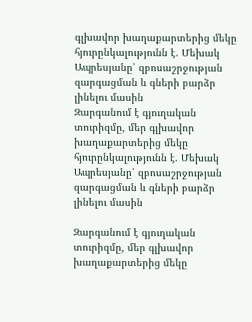գլխավոր խաղաքարտերից մեկը հյուրընկալությունն է. Մեխակ Ապրեսյանը՝ զբոսաշրջության զարգացման և գների բարձր լինելու մասին
Զարգանում է գյուղական տուրիզմը, մեր գլխավոր խաղաքարտերից մեկը հյուրընկալությունն է. Մեխակ Ապրեսյանը՝ զբոսաշրջության զարգացման և գների բարձր լինելու մասին

Զարգանում է գյուղական տուրիզմը, մեր գլխավոր խաղաքարտերից մեկը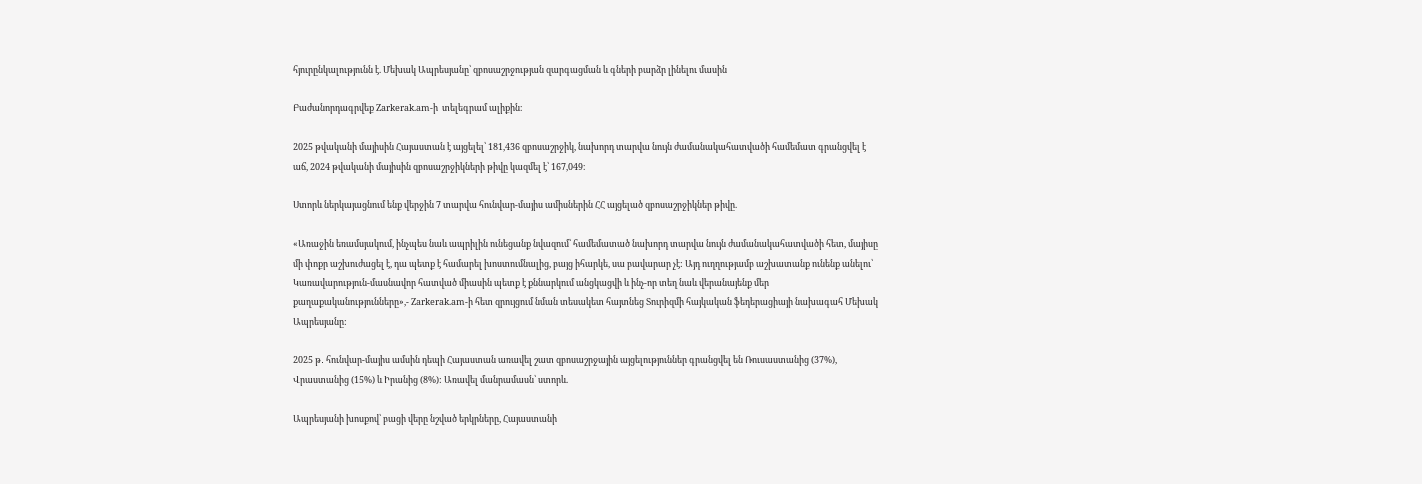հյուրընկալությունն է. Մեխակ Ապրեսյանը՝ զբոսաշրջության զարգացման և գների բարձր լինելու մասին

Բաժանորդագրվեք Zarkerak.am-ի  տելեգրամ ալիքին։

2025 թվականի մայիսին Հայաստան է այցելել՝ 181,436 զբոսաշրջիկ, նախորդ տարվա նույն ժամանակահատվածի համեմատ գրանցվել է աճ, 2024 թվականի մայիսին զբոսաշրջիկների թիվը կազմել է՝ 167,049։

Ստորև ներկայացնում ենք վերջին 7 տարվա հունվար-մայիս ամիսներին ՀՀ այցելած զբոսաշրջիկներ թիվը.

«Առաջին եռամսյակում, ինչպես նաև ապրիլին ունեցանք նվազում՝ համեմատած նախորդ տարվա նույն ժամանակահատվածի հետ, մայիսը մի փոքր աշխուժացել է, դա պետք է համարել խոստումնալից, բայց իհարկե, սա բավարար չէ: Այդ ուղղությամբ աշխատանք ունենք անելու՝ Կառավարություն-մասնավոր հատված միասին պետք է քննարկում անցկացվի և ինչ-որ տեղ նաև վերանայենք մեր քաղաքականությունները»,- Zarkerak.am-ի հետ զրույցում նման տեսակետ հայտնեց Տուրիզմի հայկական ֆեդերացիայի նախագահ Մեխակ Ապրեսյանը:

2025 թ․ հունվար-մայիս ամսին դեպի Հայաստան առավել շատ զբոսաշրջային այցելություններ գրանցվել են Ռուսաստանից (37%), Վրաստանից (15%) և Իրանից (8%): Առավել մանրամասն՝ ստորև.

Ապրեսյանի խոսքով՝ բացի վերը նշված երկրները, Հայաստանի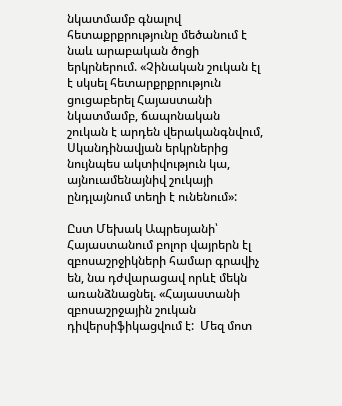նկատմամբ գնալով հետաքրքրությունը մեծանում է նաև արաբական ծոցի երկրներում. «Չինական շուկան էլ է սկսել հետարքրքրություն ցուցաբերել Հայաստանի նկատմամբ, ճապոնական շուկան է արդեն վերականգնվում, Սկանդինավյան երկրներից նույնպես ակտիվություն կա, այնուամենայնիվ շուկայի ընդլայնում տեղի է ունենում»:

Ըստ Մեխակ Ապրեսյանի՝ Հայաստանում բոլոր վայրերն էլ զբոսաշրջիկների համար գրավիչ են, նա դժվարացավ որևէ մեկն առանձնացնել. «Հայաստանի զբոսաշրջային շուկան դիվերսիֆիկացվում է:  Մեզ մոտ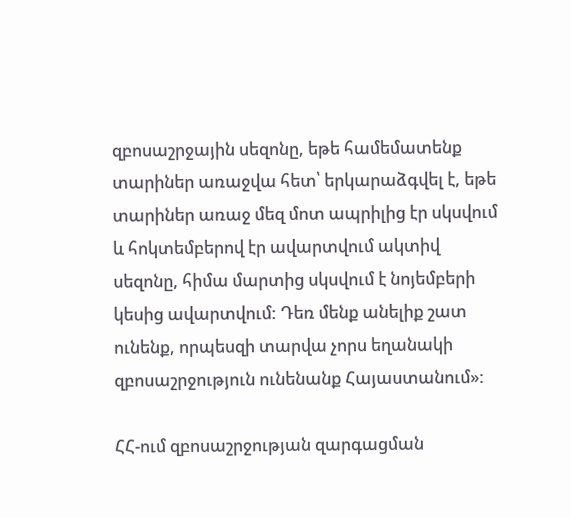զբոսաշրջային սեզոնը, եթե համեմատենք տարիներ առաջվա հետ՝ երկարաձգվել է, եթե տարիներ առաջ մեզ մոտ ապրիլից էր սկսվում և հոկտեմբերով էր ավարտվում ակտիվ սեզոնը, հիմա մարտից սկսվում է նոյեմբերի կեսից ավարտվում: Դեռ մենք անելիք շատ ունենք, որպեսզի տարվա չորս եղանակի զբոսաշրջություն ունենանք Հայաստանում»:

ՀՀ-ում զբոսաշրջության զարգացման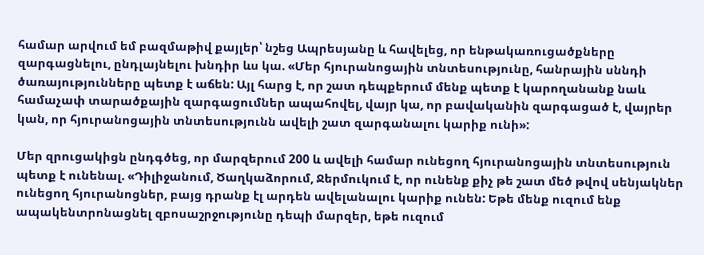համար արվում եմ բազմաթիվ քայլեր՝ նշեց Ապրեսյանը և հավելեց, որ ենթակառուցածքները զարգացնելու, ընդլայնելու խնդիր ևս կա. «Մեր հյուրանոցային տնտեսությունը, հանրային սննդի ծառայությունները պետք է աճեն: Այլ հարց է, որ շատ դեպքերում մենք պետք է կարողանանք նաև համաչափ տարածքային զարգացումներ ապահովել, վայր կա, որ բավականին զարգացած է, վայրեր կան, որ հյուրանոցային տնտեսությունն ավելի շատ զարգանալու կարիք ունի»:

Մեր զրուցակիցն ընդգծեց, որ մարզերում 200 և ավելի համար ունեցող հյուրանոցային տնտեսություն պետք է ունենալ. «Դիլիջանում, Ծաղկաձորում, Ջերմուկում է, որ ունենք քիչ թե շատ մեծ թվով սենյակներ ունեցող հյուրանոցներ, բայց դրանք էլ արդեն ավելանալու կարիք ունեն: Եթե մենք ուզում ենք ապակենտրոնացնել զբոսաշրջությունը դեպի մարզեր, եթե ուզում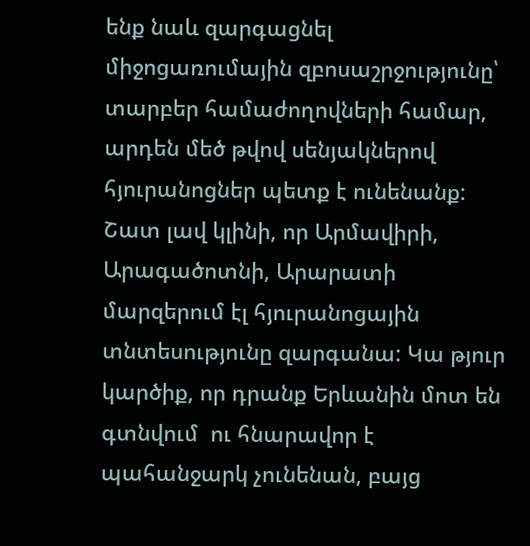ենք նաև զարգացնել միջոցառումային զբոսաշրջությունը՝ տարբեր համաժողովների համար, արդեն մեծ թվով սենյակներով հյուրանոցներ պետք է ունենանք: Շատ լավ կլինի, որ Արմավիրի, Արագածոտնի, Արարատի մարզերում էլ հյուրանոցային տնտեսությունը զարգանա: Կա թյուր կարծիք, որ դրանք Երևանին մոտ են գտնվում  ու հնարավոր է պահանջարկ չունենան, բայց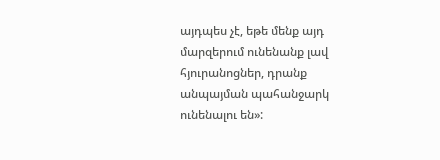այդպես չէ, եթե մենք այդ մարզերում ունենանք լավ հյուրանոցներ, դրանք անպայման պահանջարկ ունենալու են»: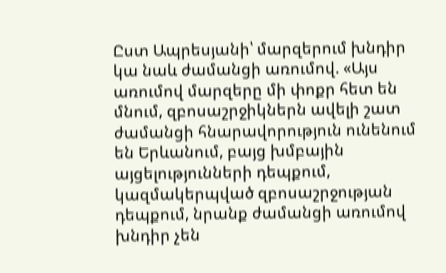Ըստ Ապրեսյանի՝ մարզերում խնդիր կա նաև ժամանցի առումով. «Այս առումով մարզերը մի փոքր հետ են մնում, զբոսաշրջիկներն ավելի շատ ժամանցի հնարավորություն ունենում են Երևանում, բայց խմբային այցելությունների դեպքում, կազմակերպված զբոսաշրջության դեպքում, նրանք ժամանցի առումով խնդիր չեն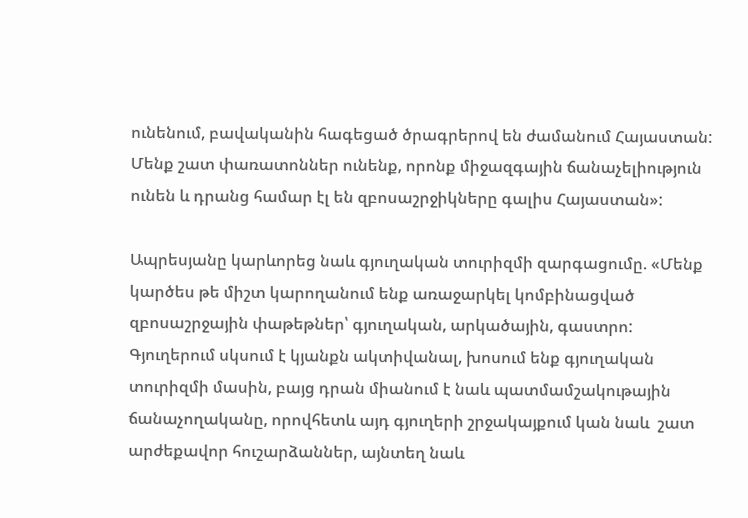ունենում, բավականին հագեցած ծրագրերով են ժամանում Հայաստան: Մենք շատ փառատոններ ունենք, որոնք միջազգային ճանաչելիություն ունեն և դրանց համար էլ են զբոսաշրջիկները գալիս Հայաստան»:

Ապրեսյանը կարևորեց նաև գյուղական տուրիզմի զարգացումը. «Մենք կարծես թե միշտ կարողանում ենք առաջարկել կոմբինացված զբոսաշրջային փաթեթներ՝ գյուղական, արկածային, գաստրո: Գյուղերում սկսում է կյանքն ակտիվանալ, խոսում ենք գյուղական տուրիզմի մասին, բայց դրան միանում է նաև պատմամշակութային ճանաչողականը, որովհետև այդ գյուղերի շրջակայքում կան նաև  շատ արժեքավոր հուշարձաններ, այնտեղ նաև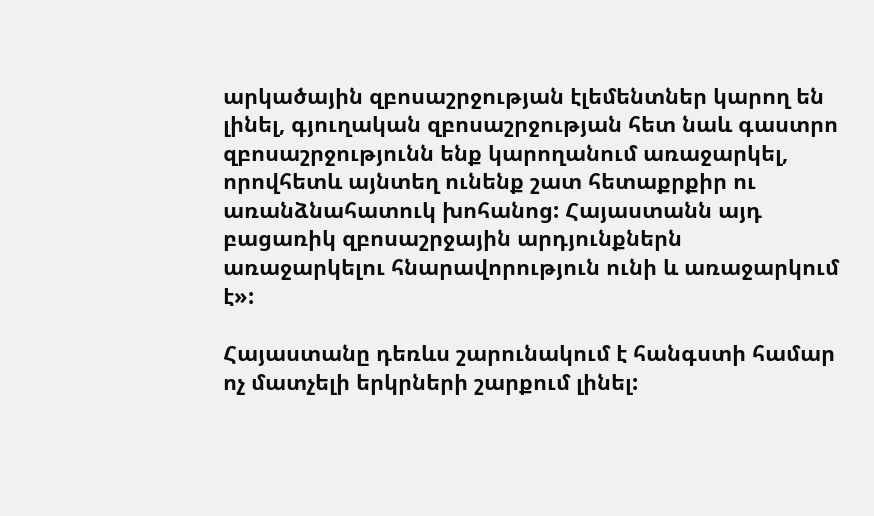արկածային զբոսաշրջության էլեմենտներ կարող են լինել, գյուղական զբոսաշրջության հետ նաև գաստրո զբոսաշրջությունն ենք կարողանում առաջարկել, որովհետև այնտեղ ունենք շատ հետաքրքիր ու առանձնահատուկ խոհանոց: Հայաստանն այդ բացառիկ զբոսաշրջային արդյունքներն առաջարկելու հնարավորություն ունի և առաջարկում է»:

Հայաստանը դեռևս շարունակում է հանգստի համար ոչ մատչելի երկրների շարքում լինել: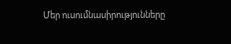Մեր ուսումնասիրությունները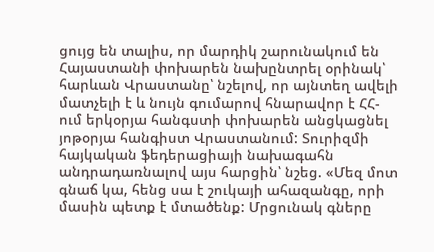ցույց են տալիս, որ մարդիկ շարունակում են Հայաստանի փոխարեն նախընտրել օրինակ՝ հարևան Վրաստանը՝ նշելով, որ այնտեղ ավելի մատչելի է և նույն գումարով հնարավոր է ՀՀ-ում երկօրյա հանգստի փոխարեն անցկացնել յոթօրյա հանգիստ Վրաստանում: Տուրիզմի հայկական ֆեդերացիայի նախագահն անդրադառնալով այս հարցին՝ նշեց. «Մեզ մոտ գնաճ կա, հենց սա է շուկայի ահազանգը, որի մասին պետք է մտածենք: Մրցունակ գները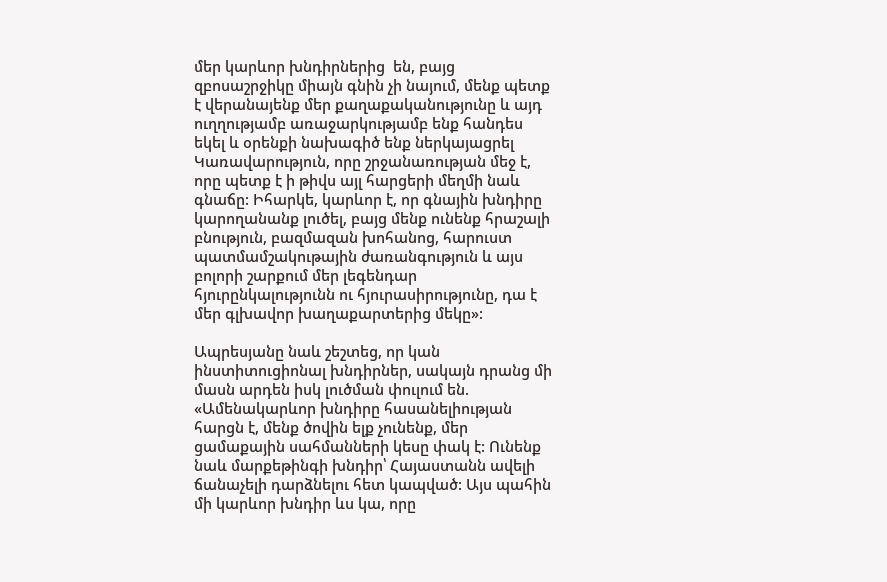մեր կարևոր խնդիրներից  են, բայց զբոսաշրջիկը միայն գնին չի նայում, մենք պետք է վերանայենք մեր քաղաքականությունը և այդ ուղղությամբ առաջարկությամբ ենք հանդես եկել և օրենքի նախագիծ ենք ներկայացրել Կառավարություն, որը շրջանառության մեջ է, որը պետք է ի թիվս այլ հարցերի մեղմի նաև գնաճը: Իհարկե, կարևոր է, որ գնային խնդիրը կարողանանք լուծել, բայց մենք ունենք հրաշալի բնություն, բազմազան խոհանոց, հարուստ պատմամշակութային ժառանգություն և այս բոլորի շարքում մեր լեգենդար հյուրընկալությունն ու հյուրասիրությունը, դա է մեր գլխավոր խաղաքարտերից մեկը»:

Ապրեսյանը նաև շեշտեց, որ կան ինստիտուցիոնալ խնդիրներ, սակայն դրանց մի մասն արդեն իսկ լուծման փուլում են. «Ամենակարևոր խնդիրը հասանելիության հարցն է, մենք ծովին ելք չունենք, մեր ցամաքային սահմանների կեսը փակ է: Ունենք նաև մարքեթինգի խնդիր՝ Հայաստանն ավելի ճանաչելի դարձնելու հետ կապված: Այս պահին մի կարևոր խնդիր ևս կա, որը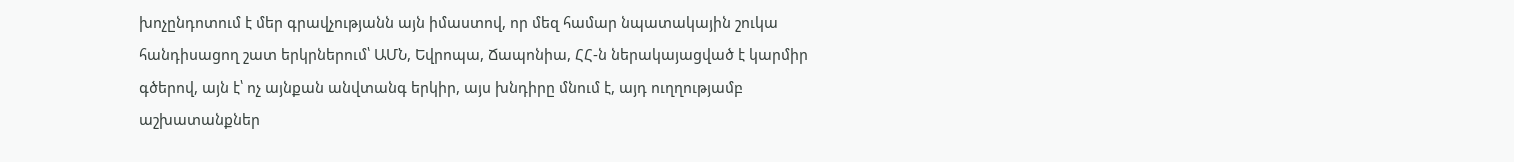խոչընդոտում է մեր գրավչությանն այն իմաստով, որ մեզ համար նպատակային շուկա հանդիսացող շատ երկրներում՝ ԱՄՆ, Եվրոպա, Ճապոնիա, ՀՀ-ն ներակայացված է կարմիր գծերով, այն է՝ ոչ այնքան անվտանգ երկիր, այս խնդիրը մնում է, այդ ուղղությամբ աշխատանքներ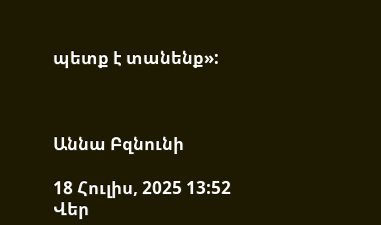պետք է տանենք»:



Աննա Բզնունի

18 Հուլիս, 2025 13:52
Վեր